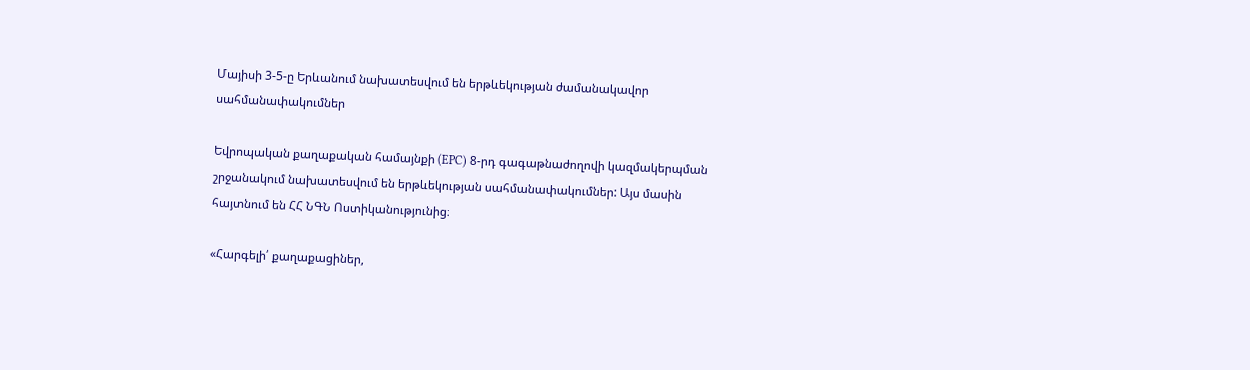Մայիսի 3-5-ը Երևանում նախատեսվում են երթևեկության ժամանակավոր սահմանափակումներ

Եվրոպական քաղաքական համայնքի (EPC) 8-րդ գագաթնաժողովի կազմակերպման շրջանակում նախատեսվում են երթևեկության սահմանափակումներ: Այս մասին հայտնում են ՀՀ ՆԳՆ Ոստիկանությունից։

«Հարգելի՛ քաղաքացիներ,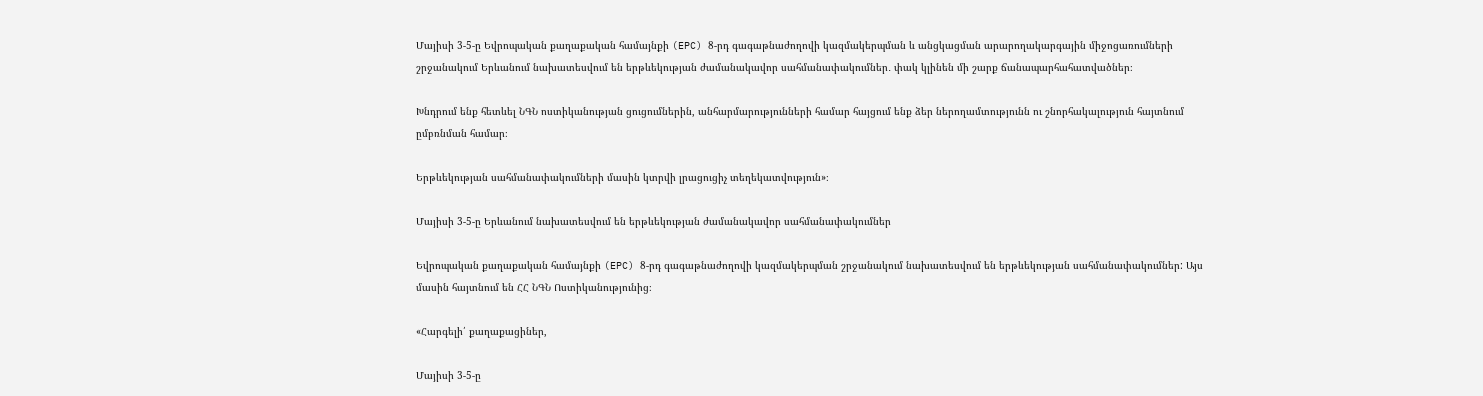Մայիսի 3-5-ը Եվրոպական քաղաքական համայնքի (EPC) 8-րդ գագաթնաժողովի կազմակերպման և անցկացման արարողակարգային միջոցառումների շրջանակում Երևանում նախատեսվում են երթևեկության ժամանակավոր սահմանափակումներ․ փակ կլինեն մի շարք ճանապարհահատվածներ։

Խնդրում ենք հետևել ՆԳՆ ոստիկանության ցուցումներին, անհարմարությունների համար հայցում ենք ձեր ներողամտությունն ու շնորհակալություն հայտնում ըմբռնման համար։

Երթևեկության սահմանափակումների մասին կտրվի լրացուցիչ տեղեկատվություն»։

Մայիսի 3-5-ը Երևանում նախատեսվում են երթևեկության ժամանակավոր սահմանափակումներ

Եվրոպական քաղաքական համայնքի (EPC) 8-րդ գագաթնաժողովի կազմակերպման շրջանակում նախատեսվում են երթևեկության սահմանափակումներ: Այս մասին հայտնում են ՀՀ ՆԳՆ Ոստիկանությունից։

«Հարգելի՛ քաղաքացիներ,

Մայիսի 3-5-ը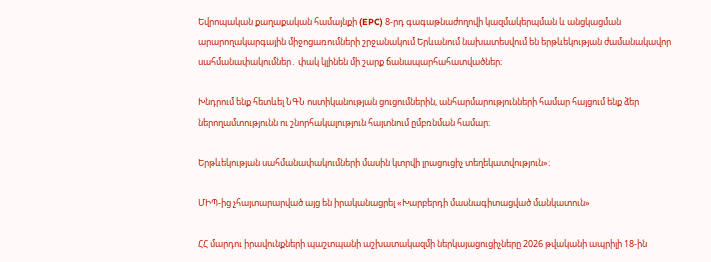Եվրոպական քաղաքական համայնքի (EPC) 8-րդ գագաթնաժողովի կազմակերպման և անցկացման արարողակարգային միջոցառումների շրջանակում Երևանում նախատեսվում են երթևեկության ժամանակավոր սահմանափակումներ․ փակ կլինեն մի շարք ճանապարհահատվածներ։

Խնդրում ենք հետևել ՆԳՆ ոստիկանության ցուցումներին, անհարմարությունների համար հայցում ենք ձեր ներողամտությունն ու շնորհակալություն հայտնում ըմբռնման համար։

Երթևեկության սահմանափակումների մասին կտրվի լրացուցիչ տեղեկատվություն»։

ՄԻՊ-ից չհայտարարված այց են իրականացրել «Խարբերդի մասնագիտացված մանկատուն»

ՀՀ մարդու իրավունքների պաշտպանի աշխատակազմի ներկայացուցիչները 2026 թվականի ապրիլի 18-ին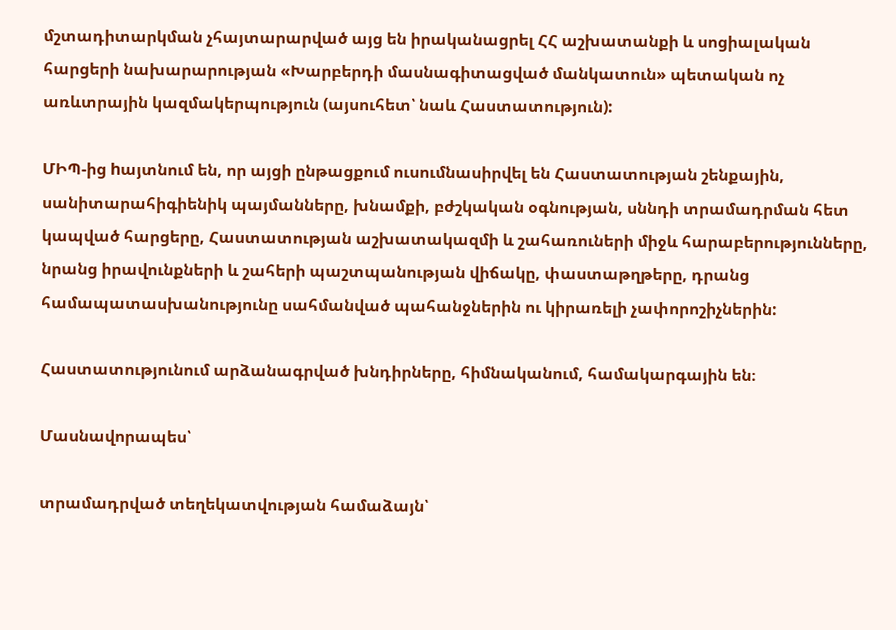մշտադիտարկման չհայտարարված այց են իրականացրել ՀՀ աշխատանքի և սոցիալական հարցերի նախարարության «Խարբերդի մասնագիտացված մանկատուն» պետական ոչ առևտրային կազմակերպություն (այսուհետ՝ նաև Հաստատություն):

ՄԻՊ-ից hայտնում են, որ այցի ընթացքում ուսումնասիրվել են Հաստատության շենքային, սանիտարահիգիենիկ պայմանները, խնամքի, բժշկական օգնության, սննդի տրամադրման հետ կապված հարցերը, Հաստատության աշխատակազմի և շահառուների միջև հարաբերությունները, նրանց իրավունքների և շահերի պաշտպանության վիճակը, փաստաթղթերը, դրանց համապատասխանությունը սահմանված պահանջներին ու կիրառելի չափորոշիչներին:

Հաստատությունում արձանագրված խնդիրները, հիմնականում, համակարգային են։

Մասնավորապես՝

տրամադրված տեղեկատվության համաձայն՝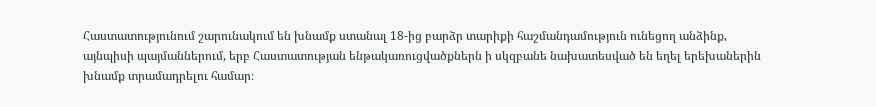Հաստատությունում շարունակում են խնամք ստանալ 18-ից բարձր տարիքի հաշմանդամություն ունեցող անձինք, այնպիսի պայմաններում, երբ Հաստատության ենթակառուցվածքներն ի սկզբանե նախատեսված են եղել երեխաներին խնամք տրամադրելու համար։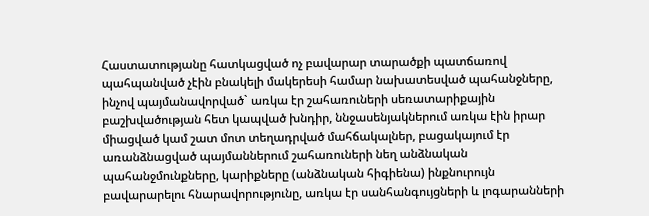Հաստատությանը հատկացված ոչ բավարար տարածքի պատճառով պահպանված չէին բնակելի մակերեսի համար նախատեսված պահանջները, ինչով պայմանավորված` առկա էր շահառուների սեռատարիքային բաշխվածության հետ կապված խնդիր, ննջասենյակներում առկա էին իրար միացված կամ շատ մոտ տեղադրված մահճակալներ, բացակայում էր առանձնացված պայմաններում շահառուների նեղ անձնական պահանջմունքները, կարիքները (անձնական հիգիենա) ինքնուրույն բավարարելու հնարավորությունը, առկա էր սանհանգույցների և լոգարանների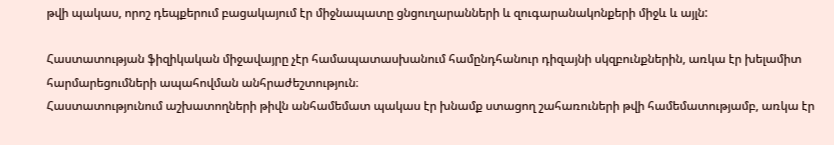թվի պակաս, որոշ դեպքերում բացակայում էր միջնապատը ցնցուղարանների և զուգարանակոնքերի միջև և այլն:

Հաստատության ֆիզիկական միջավայրը չէր համապատասխանում համընդհանուր դիզայնի սկզբունքներին, առկա էր խելամիտ հարմարեցումների ապահովման անհրաժեշտություն։
Հաստատությունում աշխատողների թիվն անհամեմատ պակաս էր խնամք ստացող շահառուների թվի համեմատությամբ, առկա էր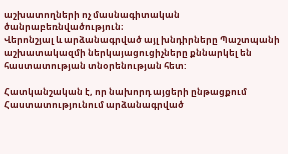աշխատողների ոչ մասնագիտական ծանրաբեռնվածություն։
Վերոնշյալ և արձանագրված այլ խնդիրները Պաշտպանի աշխատակազմի ներկայացուցիչները քննարկել են հաստատության տնօրենության հետ:

Հատկանշական է, որ նախորդ այցերի ընթացքում Հաստատությունում արձանագրված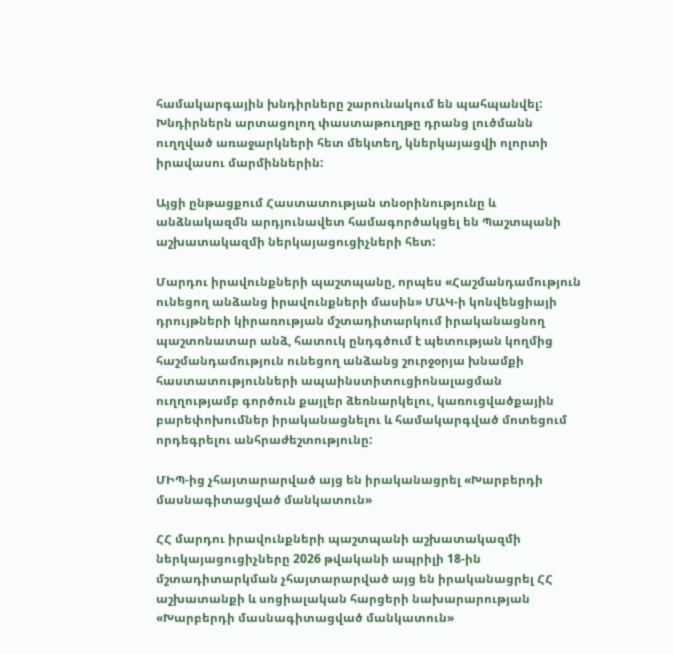համակարգային խնդիրները շարունակում են պահպանվել: Խնդիրներն արտացոլող փաստաթուղթը դրանց լուծմանն ուղղված առաջարկների հետ մեկտեղ, կներկայացվի ոլորտի իրավասու մարմիններին:

Այցի ընթացքում Հաստատության տնօրինությունը և անձնակազմն արդյունավետ համագործակցել են Պաշտպանի աշխատակազմի ներկայացուցիչների հետ:

Մարդու իրավունքների պաշտպանը, որպես «Հաշմանդամություն ունեցող անձանց իրավունքների մասին» ՄԱԿ-ի կոնվենցիայի դրույթների կիրառության մշտադիտարկում իրականացնող պաշտոնատար անձ, հատուկ ընդգծում է պետության կողմից հաշմանդամություն ունեցող անձանց շուրջօրյա խնամքի հաստատությունների ապաինստիտուցիոնալացման ուղղությամբ գործուն քայլեր ձեռնարկելու, կառուցվածքային բարեփոխումներ իրականացնելու և համակարգված մոտեցում որդեգրելու անհրաժեշտությունը:

ՄԻՊ-ից չհայտարարված այց են իրականացրել «Խարբերդի մասնագիտացված մանկատուն»

ՀՀ մարդու իրավունքների պաշտպանի աշխատակազմի ներկայացուցիչները 2026 թվականի ապրիլի 18-ին մշտադիտարկման չհայտարարված այց են իրականացրել ՀՀ աշխատանքի և սոցիալական հարցերի նախարարության «Խարբերդի մասնագիտացված մանկատուն»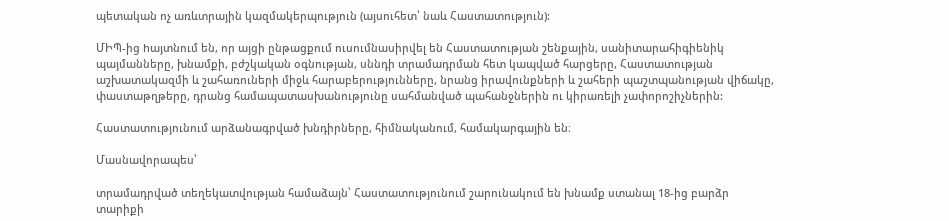պետական ոչ առևտրային կազմակերպություն (այսուհետ՝ նաև Հաստատություն):

ՄԻՊ-ից hայտնում են, որ այցի ընթացքում ուսումնասիրվել են Հաստատության շենքային, սանիտարահիգիենիկ պայմանները, խնամքի, բժշկական օգնության, սննդի տրամադրման հետ կապված հարցերը, Հաստատության աշխատակազմի և շահառուների միջև հարաբերությունները, նրանց իրավունքների և շահերի պաշտպանության վիճակը, փաստաթղթերը, դրանց համապատասխանությունը սահմանված պահանջներին ու կիրառելի չափորոշիչներին:

Հաստատությունում արձանագրված խնդիրները, հիմնականում, համակարգային են։

Մասնավորապես՝

տրամադրված տեղեկատվության համաձայն՝ Հաստատությունում շարունակում են խնամք ստանալ 18-ից բարձր տարիքի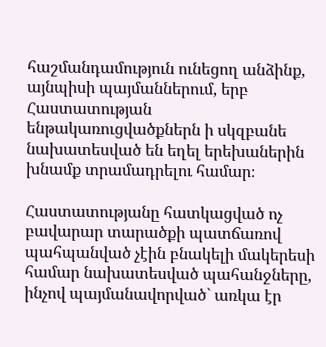հաշմանդամություն ունեցող անձինք, այնպիսի պայմաններում, երբ Հաստատության ենթակառուցվածքներն ի սկզբանե նախատեսված են եղել երեխաներին խնամք տրամադրելու համար։

Հաստատությանը հատկացված ոչ բավարար տարածքի պատճառով պահպանված չէին բնակելի մակերեսի համար նախատեսված պահանջները, ինչով պայմանավորված` առկա էր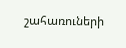շահառուների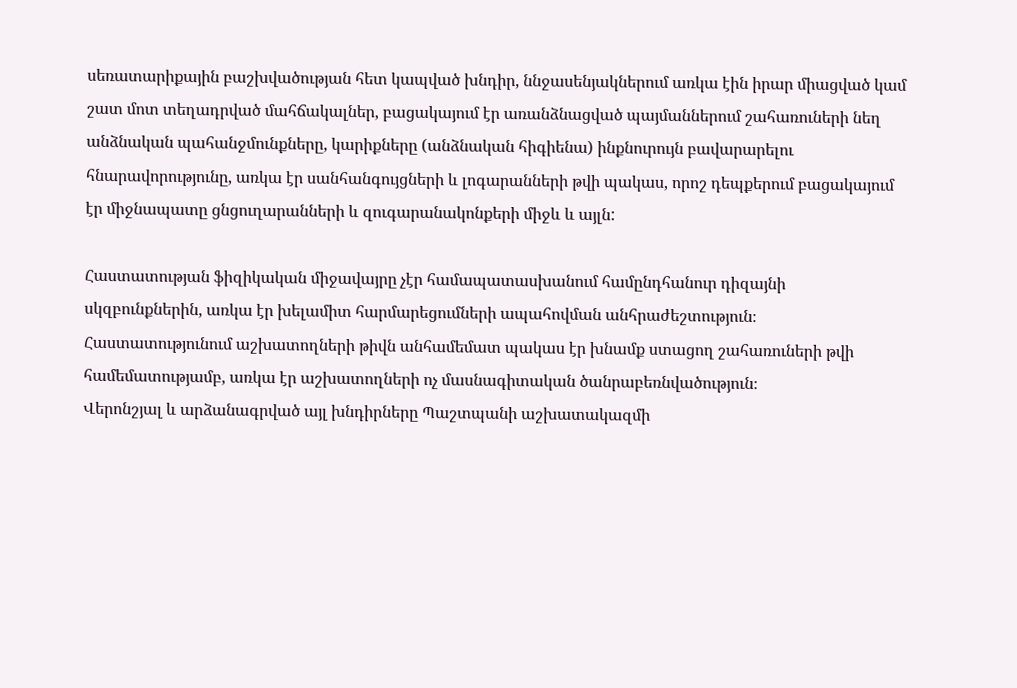սեռատարիքային բաշխվածության հետ կապված խնդիր, ննջասենյակներում առկա էին իրար միացված կամ շատ մոտ տեղադրված մահճակալներ, բացակայում էր առանձնացված պայմաններում շահառուների նեղ անձնական պահանջմունքները, կարիքները (անձնական հիգիենա) ինքնուրույն բավարարելու հնարավորությունը, առկա էր սանհանգույցների և լոգարանների թվի պակաս, որոշ դեպքերում բացակայում էր միջնապատը ցնցուղարանների և զուգարանակոնքերի միջև և այլն:

Հաստատության ֆիզիկական միջավայրը չէր համապատասխանում համընդհանուր դիզայնի սկզբունքներին, առկա էր խելամիտ հարմարեցումների ապահովման անհրաժեշտություն։
Հաստատությունում աշխատողների թիվն անհամեմատ պակաս էր խնամք ստացող շահառուների թվի համեմատությամբ, առկա էր աշխատողների ոչ մասնագիտական ծանրաբեռնվածություն։
Վերոնշյալ և արձանագրված այլ խնդիրները Պաշտպանի աշխատակազմի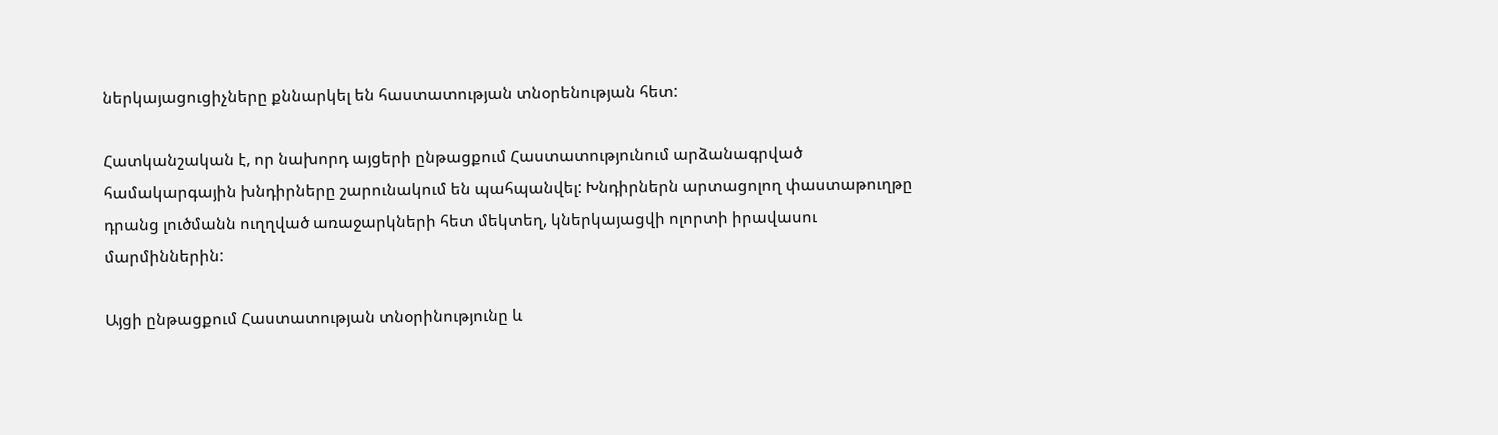ներկայացուցիչները քննարկել են հաստատության տնօրենության հետ:

Հատկանշական է, որ նախորդ այցերի ընթացքում Հաստատությունում արձանագրված համակարգային խնդիրները շարունակում են պահպանվել: Խնդիրներն արտացոլող փաստաթուղթը դրանց լուծմանն ուղղված առաջարկների հետ մեկտեղ, կներկայացվի ոլորտի իրավասու մարմիններին:

Այցի ընթացքում Հաստատության տնօրինությունը և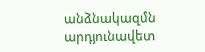անձնակազմն արդյունավետ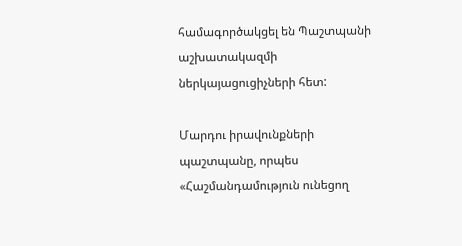համագործակցել են Պաշտպանի աշխատակազմի ներկայացուցիչների հետ:

Մարդու իրավունքների պաշտպանը, որպես «Հաշմանդամություն ունեցող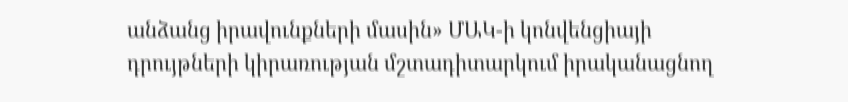անձանց իրավունքների մասին» ՄԱԿ-ի կոնվենցիայի դրույթների կիրառության մշտադիտարկում իրականացնող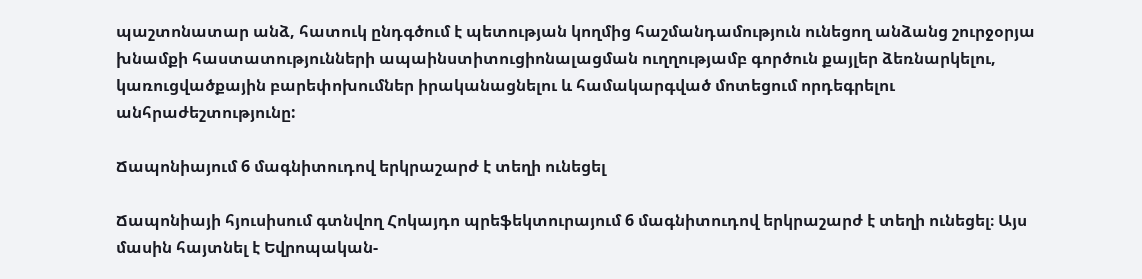պաշտոնատար անձ, հատուկ ընդգծում է պետության կողմից հաշմանդամություն ունեցող անձանց շուրջօրյա խնամքի հաստատությունների ապաինստիտուցիոնալացման ուղղությամբ գործուն քայլեր ձեռնարկելու, կառուցվածքային բարեփոխումներ իրականացնելու և համակարգված մոտեցում որդեգրելու անհրաժեշտությունը:

Ճապոնիայում 6 մագնիտուդով երկրաշարժ է տեղի ունեցել

Ճապոնիայի հյուսիսում գտնվող Հոկայդո պրեֆեկտուրայում 6 մագնիտուդով երկրաշարժ է տեղի ունեցել։ Այս մասին հայտնել է Եվրոպական-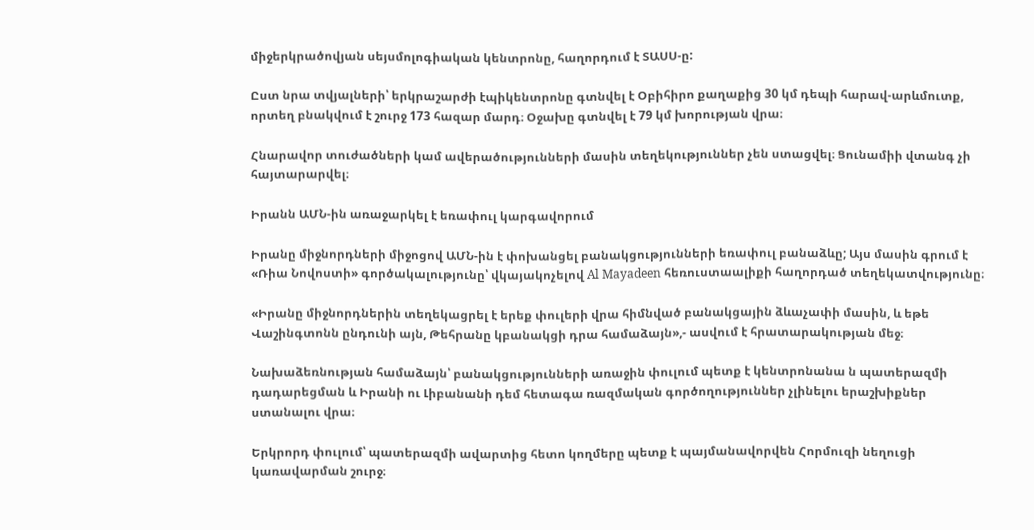միջերկրածովյան սեյսմոլոգիական կենտրոնը, հաղորդում է ՏԱՍՍ-ը:

Ըստ նրա տվյալների՝ երկրաշարժի էպիկենտրոնը գտնվել է Օբիհիրո քաղաքից 30 կմ դեպի հարավ-արևմուտք, որտեղ բնակվում է շուրջ 173 հազար մարդ։ Օջախը գտնվել է 79 կմ խորության վրա։

Հնարավոր տուժածների կամ ավերածությունների մասին տեղեկություններ չեն ստացվել։ Ցունամիի վտանգ չի հայտարարվել։

Իրանն ԱՄՆ-ին առաջարկել է եռափուլ կարգավորում

Իրանը միջնորդների միջոցով ԱՄՆ-ին է փոխանցել բանակցությունների եռափուլ բանաձևը; Այս մասին գրում է «Ռիա Նովոստի» գործակալությունը՝ վկայակոչելով Al Mayadeen հեռուստաալիքի հաղորդած տեղեկատվությունը։

«Իրանը միջնորդներին տեղեկացրել է երեք փուլերի վրա հիմնված բանակցային ձևաչափի մասին, և եթե Վաշինգտոնն ընդունի այն, Թեհրանը կբանակցի դրա համաձայն»,- ասվում է հրատարակության մեջ։

Նախաձեռնության համաձայն՝ բանակցությունների առաջին փուլում պետք է կենտրոնանա ն պատերազմի դադարեցման և Իրանի ու Լիբանանի դեմ հետագա ռազմական գործողություններ չլինելու երաշխիքներ ստանալու վրա։

Երկրորդ փուլում՝ պատերազմի ավարտից հետո կողմերը պետք է պայմանավորվեն Հորմուզի նեղուցի կառավարման շուրջ։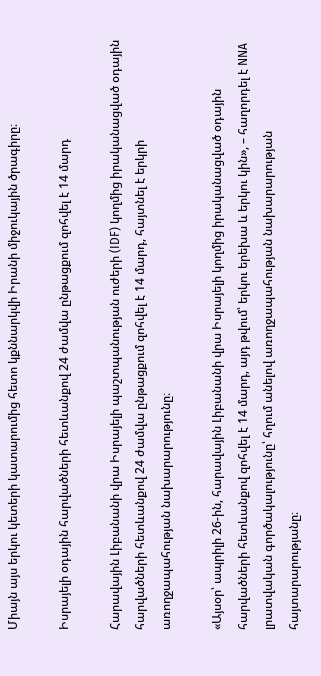Միայն այս երկու կետերի կատարումից հետո կքննարկվի Իրանի միջուկային ծրագիրը։

Իսրայելի օդային հարվածների հետևանքով 24 ժամվա ընթացքում զոհվել է 14 մարդ

Հարավային Լիբանանի վրա Իսրայելի պաշտպանության ուժերի (IDF) կողմից իրականացված օդային հարվածների հետևանքով 24 ժամվա ընթացքում զոհվել է 14 մարդ, հայտնել է երկրի առողջապահության նախարարությունը։

«Այսօր՝ ապրիլի 26-ին, հարավային Լիբանանի վրա Իսրայելի կողմից իրականացված օդային հարվածների հետևանքով զոհվել է 14 մարդ, այդ թվում՝ երկու երեխա և երկու կին», – հաղորդել է NNA լրատվական գործակալությունը՝ հղում անելով առողջապահության նախարարության հայտարարությանը։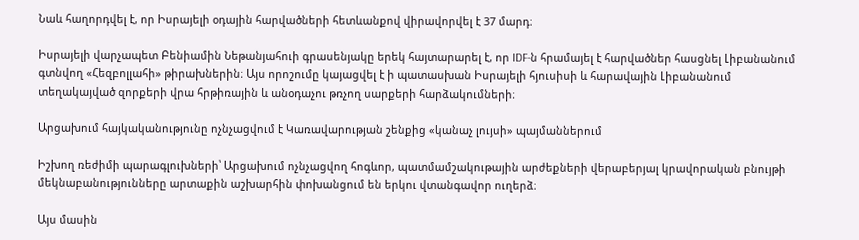Նաև հաղորդվել է, որ Իսրայելի օդային հարվածների հետևանքով վիրավորվել է 37 մարդ։

Իսրայելի վարչապետ Բենիամին Նեթանյահուի գրասենյակը երեկ հայտարարել է, որ IDF-ն հրամայել է հարվածներ հասցնել Լիբանանում գտնվող «Հեզբոլլահի» թիրախներին։ Այս որոշումը կայացվել է ի պատասխան Իսրայելի հյուսիսի և հարավային Լիբանանում տեղակայված զորքերի վրա հրթիռային և անօդաչու թռչող սարքերի հարձակումների։

Արցախում հայկականությունը ոչնչացվում է Կառավարության շենքից «կանաչ լույսի» պայմաններում

Իշխող ռեժիմի պարագլուխների՝ Արցախում ոչնչացվող հոգևոր, պատմամշակութային արժեքների վերաբերյալ կրավորական բնույթի մեկնաբանությունները արտաքին աշխարհին փոխանցում են երկու վտանգավոր ուղերձ։

Այս մասին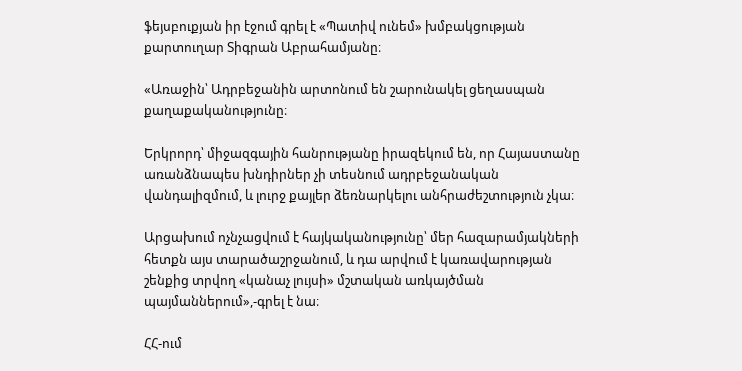ֆեյսբուքյան իր էջում գրել է «Պատիվ ունեմ» խմբակցության քարտուղար Տիգրան Աբրահամյանը։

«Առաջին՝ Ադրբեջանին արտոնում են շարունակել ցեղասպան քաղաքականությունը։

Երկրորդ՝ միջազգային հանրությանը իրազեկում են, որ Հայաստանը առանձնապես խնդիրներ չի տեսնում ադրբեջանական վանդալիզմում, և լուրջ քայլեր ձեռնարկելու անհրաժեշտություն չկա։

Արցախում ոչնչացվում է հայկականությունը՝ մեր հազարամյակների հետքն այս տարածաշրջանում, և դա արվում է կառավարության շենքից տրվող «կանաչ լույսի» մշտական առկայծման պայմաններում»,-գրել է նա։

ՀՀ-ում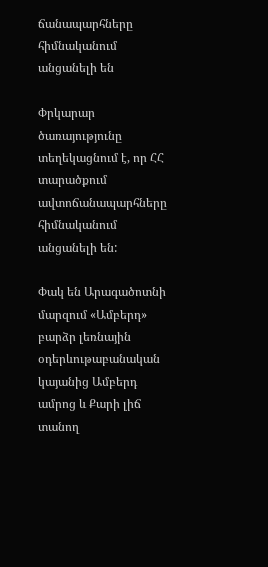ճանապարհները հիմնականում անցանելի են

Փրկարար ծառայությունը տեղեկացնում է, որ ՀՀ տարածքում ավտոճանապարհները հիմնականում անցանելի են:

Փակ են Արագածոտնի մարզում «Ամբերդ» բարձր լեռնային օդերևութաբանական կայանից Ամբերդ ամրոց և Քարի լիճ տանող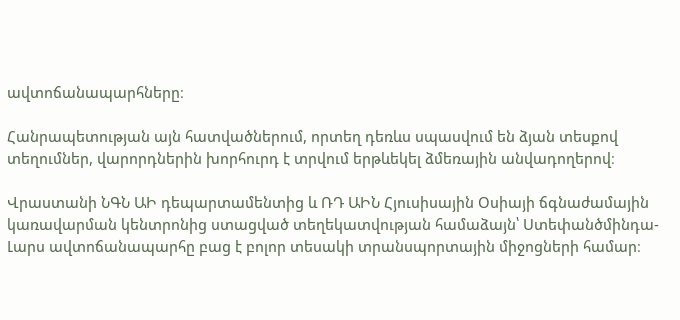ավտոճանապարհները։

Հանրապետության այն հատվածներում, որտեղ դեռևս սպասվում են ձյան տեսքով տեղումներ, վարորդներին խորհուրդ է տրվում երթևեկել ձմեռային անվադողերով։

Վրաստանի ՆԳՆ ԱԻ դեպարտամենտից և ՌԴ ԱԻՆ Հյուսիսային Օսիայի ճգնաժամային կառավարման կենտրոնից ստացված տեղեկատվության համաձայն՝ Ստեփանծմինդա-Լարս ավտոճանապարհը բաց է բոլոր տեսակի տրանսպորտային միջոցների համար։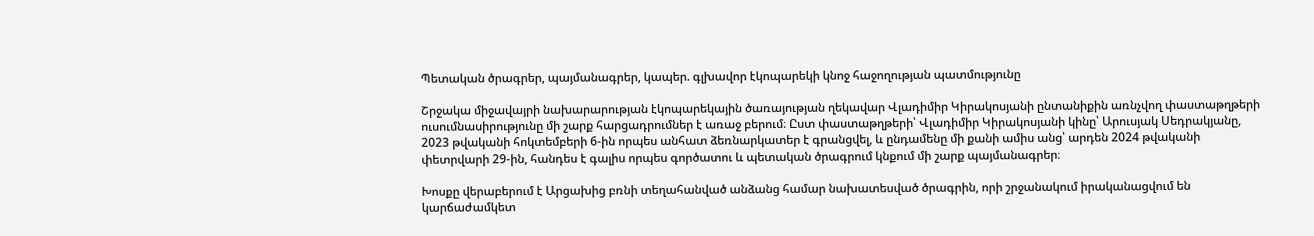Պետական ծրագրեր, պայմանագրեր, կապեր. գլխավոր էկոպարեկի կնոջ հաջողության պատմությունը

Շրջակա միջավայրի նախարարության էկոպարեկային ծառայության ղեկավար Վլադիմիր Կիրակոսյանի ընտանիքին առնչվող փաստաթղթերի ուսումնասիրությունը մի շարք հարցադրումներ է առաջ բերում։ Ըստ փաստաթղթերի՝ Վլադիմիր Կիրակոսյանի կինը՝ Արուսյակ Սեդրակյանը, 2023 թվականի հոկտեմբերի 6-ին որպես անհատ ձեռնարկատեր է գրանցվել, և ընդամենը մի քանի ամիս անց՝ արդեն 2024 թվականի փետրվարի 29-ին, հանդես է գալիս որպես գործատու և պետական ծրագրում կնքում մի շարք պայմանագրեր։

Խոսքը վերաբերում է Արցախից բռնի տեղահանված անձանց համար նախատեսված ծրագրին, որի շրջանակում իրականացվում են կարճաժամկետ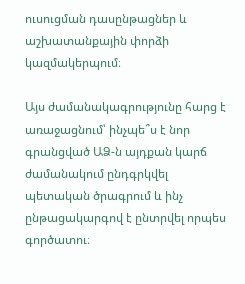ուսուցման դասընթացներ և աշխատանքային փորձի կազմակերպում։

Այս ժամանակագրությունը հարց է առաջացնում՝ ինչպե՞ս է նոր գրանցված ԱՁ-ն այդքան կարճ ժամանակում ընդգրկվել պետական ծրագրում և ինչ ընթացակարգով է ընտրվել որպես գործատու։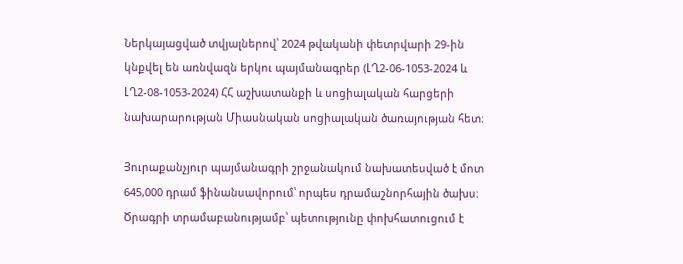Ներկայացված տվյալներով՝ 2024 թվականի փետրվարի 29-ին կնքվել են առնվազն երկու պայմանագրեր (ԼՂ2-06-1053-2024 և ԼՂ2-08-1053-2024) ՀՀ աշխատանքի և սոցիալական հարցերի նախարարության Միասնական սոցիալական ծառայության հետ։

Յուրաքանչյուր պայմանագրի շրջանակում նախատեսված է մոտ 645,000 դրամ ֆինանսավորում՝ որպես դրամաշնորհային ծախս։ Ծրագրի տրամաբանությամբ՝ պետությունը փոխհատուցում է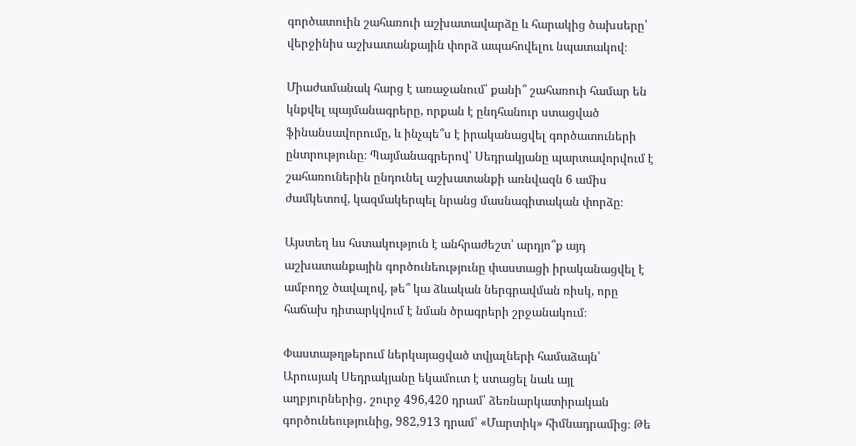գործատուին շահառուի աշխատավարձը և հարակից ծախսերը՝ վերջինիս աշխատանքային փորձ ապահովելու նպատակով։

Միաժամանակ հարց է առաջանում՝ քանի՞ շահառուի համար են կնքվել պայմանագրերը, որքան է ընդհանուր ստացված ֆինանսավորումը, և ինչպե՞ս է իրականացվել գործատուների ընտրությունը։ Պայմանագրերով՝ Սեդրակյանը պարտավորվում է շահառուներին ընդունել աշխատանքի առնվազն 6 ամիս ժամկետով, կազմակերպել նրանց մասնագիտական փորձը։

Այստեղ ևս հստակություն է անհրաժեշտ՝ արդյո՞ք այդ աշխատանքային գործունեությունը փաստացի իրականացվել է ամբողջ ծավալով, թե՞ կա ձևական ներգրավման ռիսկ, որը հաճախ դիտարկվում է նման ծրագրերի շրջանակում։

Փաստաթղթերում ներկայացված տվյալների համաձայն՝ Արուսյակ Սեդրակյանը եկամուտ է ստացել նաև այլ աղբյուրներից․ շուրջ 496,420 դրամ՝ ձեռնարկատիրական գործունեությունից, 982,913 դրամ՝ «Մարտիկ» հիմնադրամից։ Թե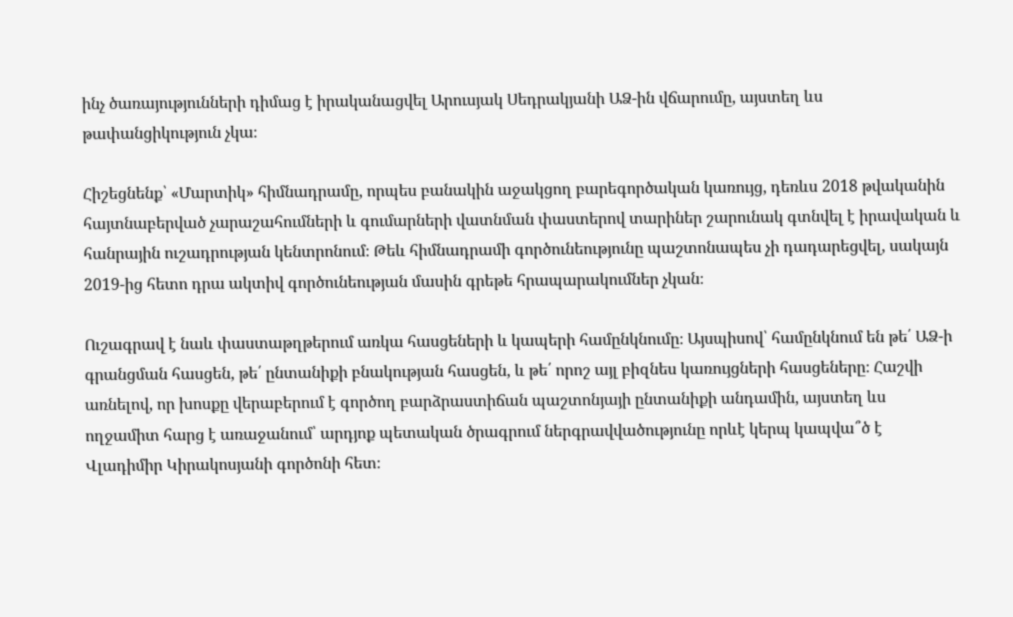ինչ ծառայությունների դիմաց է իրականացվել Արուսյակ Սեդրակյանի ԱՁ-ին վճարումը, այստեղ ևս թափանցիկություն չկա։

Հիշեցնենք՝ «Մարտիկ» հիմնադրամը, որպես բանակին աջակցող բարեգործական կառույց, դեռևս 2018 թվականին հայտնաբերված չարաշահումների և գումարների վատնման փաստերով տարիներ շարունակ գտնվել է իրավական և հանրային ուշադրության կենտրոնում։ Թեև հիմնադրամի գործունեությունը պաշտոնապես չի դադարեցվել, սակայն 2019-ից հետո դրա ակտիվ գործունեության մասին գրեթե հրապարակումներ չկան։

Ուշագրավ է նաև փաստաթղթերում առկա հասցեների և կապերի համընկնումը։ Այսպիսով՝ համընկնում են թե՛ ԱՁ-ի գրանցման հասցեն, թե՛ ընտանիքի բնակության հասցեն, և թե՛ որոշ այլ բիզնես կառույցների հասցեները։ Հաշվի առնելով, որ խոսքը վերաբերում է գործող բարձրաստիճան պաշտոնյայի ընտանիքի անդամին, այստեղ ևս ողջամիտ հարց է առաջանում՝ արդյոք պետական ծրագրում ներգրավվածությունը որևէ կերպ կապվա՞ծ է Վլադիմիր Կիրակոսյանի գործոնի հետ։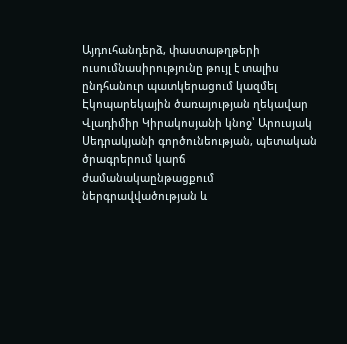Այդուհանդերձ, փաստաթղթերի ուսումնասիրությունը թույլ է տալիս ընդհանուր պատկերացում կազմել Էկոպարեկային ծառայության ղեկավար Վլադիմիր Կիրակոսյանի կնոջ՝ Արուսյակ Սեդրակյանի գործունեության, պետական ծրագրերում կարճ ժամանակաընթացքում ներգրավվածության և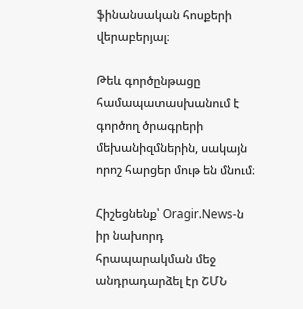ֆինանսական հոսքերի վերաբերյալ։

Թեև գործընթացը համապատասխանում է գործող ծրագրերի մեխանիզմներին, սակայն որոշ հարցեր մութ են մնում։

Հիշեցնենք՝ Oragir.News-ն իր նախորդ հրապարակման մեջ անդրադարձել էր ՇՄՆ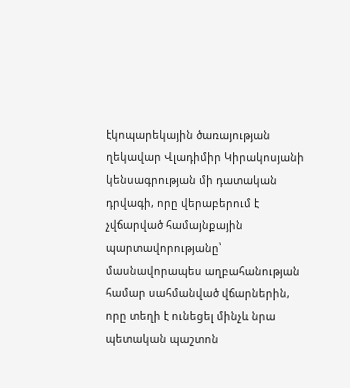էկոպարեկային ծառայության ղեկավար Վլադիմիր Կիրակոսյանի կենսագրության մի դատական դրվագի, որը վերաբերում է չվճարված համայնքային պարտավորությանը՝ մասնավորապես աղբահանության համար սահմանված վճարներին, որը տեղի է ունեցել մինչև նրա պետական պաշտոն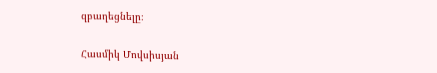զբաղեցնելը։

Հասմիկ Մովսիսյան